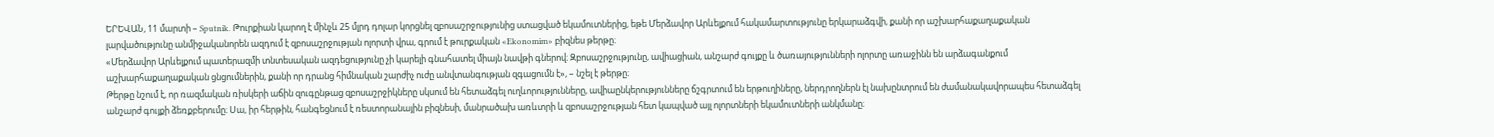ԵՐԵՎԱՆ, 11 մարտի – Sputnik. Թուրքիան կարող է մինչև 25 մլրդ դոլար կորցնել զբոսաշրջությունից ստացված եկամուտներից, եթե Մերձավոր Արևելքում հակամարտությունը երկարաձգվի, քանի որ աշխարհաքաղաքական լարվածությունը անմիջականորեն ազդում է զբոսաշրջության ոլորտի վրա, գրում է թուրքական «Ekonomim» բիզնես թերթը։
«Մերձավոր Արևելքում պատերազմի տնտեսական ազդեցությունը չի կարելի գնահատել միայն նավթի գներով։ Զբոսաշրջությունը, ավիացիան, անշարժ գույքը և ծառայությունների ոլորտը առաջինն են արձագանքում աշխարհաքաղաքական ցնցումներին, քանի որ դրանց հիմնական շարժիչ ուժը անվտանգության զգացումն է», – նշել է թերթը։
Թերթը նշում է, որ ռազմական ռիսկերի աճին զուգընթաց զբոսաշրջիկները սկսում են հետաձգել ուղևորությունները, ավիաընկերությունները ճշգրտում են երթուղիները, ներդրողներն էլ նախընտրում են ժամանակավորապես հետաձգել անշարժ գույքի ձեռքբերումը։ Սա, իր հերթին, հանգեցնում է ռեստորանային բիզնեսի, մանրածախ առևտրի և զբոսաշրջության հետ կապված այլ ոլորտների եկամուտների անկմանը։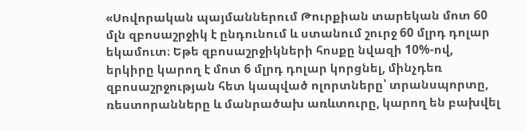«Սովորական պայմաններում Թուրքիան տարեկան մոտ 60 մլն զբոսաշրջիկ է ընդունում և ստանում շուրջ 60 մլրդ դոլար եկամուտ։ Եթե զբոսաշրջիկների հոսքը նվազի 10%-ով, երկիրը կարող է մոտ 6 մլրդ դոլար կորցնել, մինչդեռ զբոսաշրջության հետ կապված ոլորտները՝ տրանսպորտը, ռեստորանները և մանրածախ առևտուրը, կարող են բախվել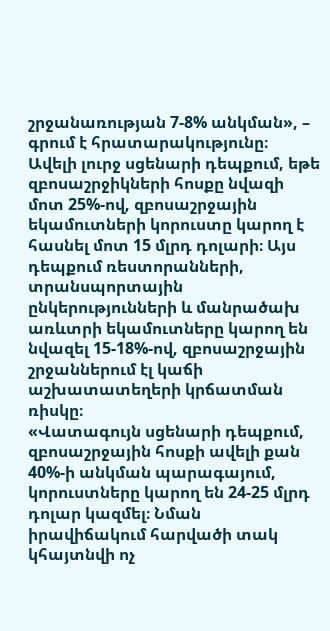շրջանառության 7-8% անկման», – գրում է հրատարակությունը։
Ավելի լուրջ սցենարի դեպքում, եթե զբոսաշրջիկների հոսքը նվազի մոտ 25%-ով, զբոսաշրջային եկամուտների կորուստը կարող է հասնել մոտ 15 մլրդ դոլարի։ Այս դեպքում ռեստորանների, տրանսպորտային ընկերությունների և մանրածախ առևտրի եկամուտները կարող են նվազել 15-18%-ով, զբոսաշրջային շրջաններում էլ կաճի աշխատատեղերի կրճատման ռիսկը։
«Վատագույն սցենարի դեպքում, զբոսաշրջային հոսքի ավելի քան 40%-ի անկման պարագայում, կորուստները կարող են 24-25 մլրդ դոլար կազմել։ Նման իրավիճակում հարվածի տակ կհայտնվի ոչ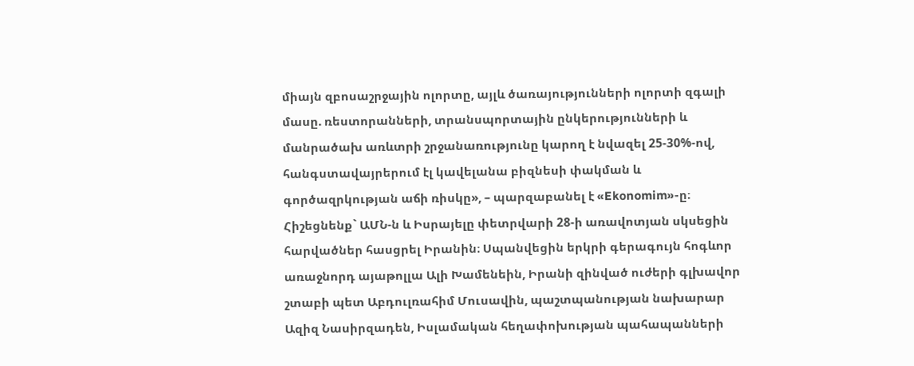միայն զբոսաշրջային ոլորտը, այլև ծառայությունների ոլորտի զգալի մասը. ռեստորանների, տրանսպորտային ընկերությունների և մանրածախ առևտրի շրջանառությունը կարող է նվազել 25-30%-ով, հանգստավայրերում էլ կավելանա բիզնեսի փակման և գործազրկության աճի ռիսկը», – պարզաբանել է «Ekonomim»-ը։
Հիշեցնենք` ԱՄՆ-ն և Իսրայելը փետրվարի 28-ի առավոտյան սկսեցին հարվածներ հասցրել Իրանին։ Սպանվեցին երկրի գերագույն հոգևոր առաջնորդ այաթոլլա Ալի Խամենեին, Իրանի զինված ուժերի գլխավոր շտաբի պետ Աբդուլռահիմ Մուսավին, պաշտպանության նախարար Ազիզ Նասիրզադեն, Իսլամական հեղափոխության պահապանների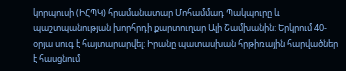կորպուսի (ԻՀՊԿ) հրամանատար Մոհամմադ Պակպուրը և պաշտպանության խորհրդի քարտուղար Ալի Շամխանին: Երկրում 40-օրյա սուգ է հայտարարվել: Իրանը պատասխան հրթիռային հարվածներ է հասցնում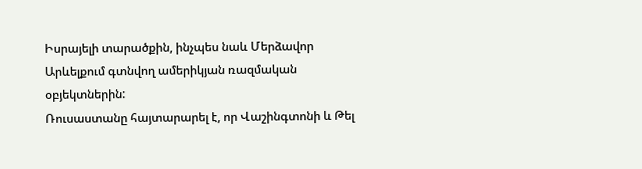Իսրայելի տարածքին, ինչպես նաև Մերձավոր Արևելքում գտնվող ամերիկյան ռազմական օբյեկտներին:
Ռուսաստանը հայտարարել է, որ Վաշինգտոնի և Թել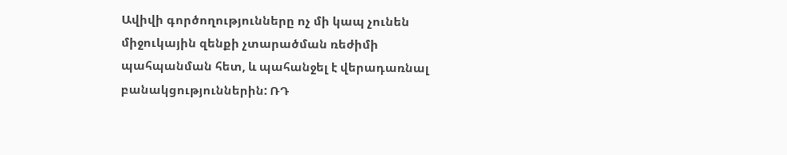Ավիվի գործողությունները ոչ մի կապ չունեն միջուկային զենքի չտարածման ռեժիմի պահպանման հետ, և պահանջել է վերադառնալ բանակցություններին: ՌԴ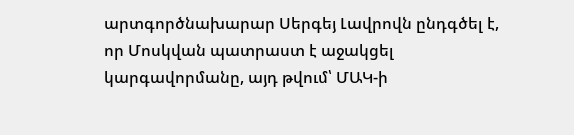արտգործնախարար Սերգեյ Լավրովն ընդգծել է, որ Մոսկվան պատրաստ է աջակցել կարգավորմանը, այդ թվում՝ ՄԱԿ-ի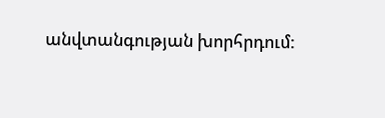անվտանգության խորհրդում: